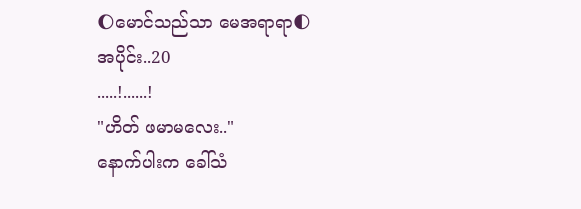🌔မောင်သည်သာ မေအရာရာ🌓
အပိုင်း..20
.....!......!
"ဟိတ် ဖမာမလေး.."
နောက်ပါးက ခေါ်သံ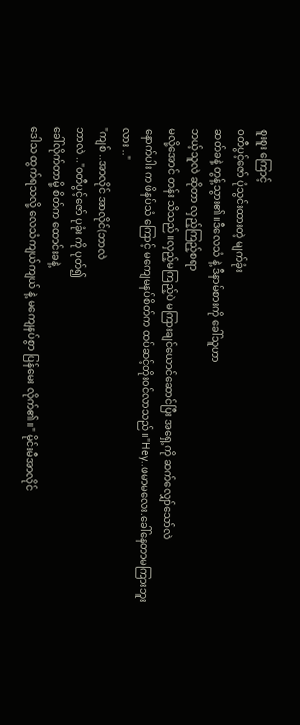စူးစူး ကြောင့်
၀တီပွင့်ဇော် ပုံသွင်းထားတဲ့ မျက်ခုံး
ဆတ်ခနဲ့ တွန့်သွား၏။ဒီလေသံ နဲ့ ဒီနာမ်စားကို ခေါ်သူဟာ
ဘယ့်သူလဲ ဆိုတာ လှည့်ကြည့်စရာ
မလို့အောင် တန်း သိသည်။လှည့်မကြည့်ပဲ မကြားချင်ယောင်ဆောင်ပြီး အရှေ့ကို ဆက်လျှော်သော်လဲ
နောက်ပါး က ဖိနပ်သံ ကြောင့် မကျေမနပ်စိတ်က ထပ်ဆင့်တိုး၀င်လာသည်။"Hey..ဖမာမလေး.ခေါ်နေတာမကြားဘူး လား .."
"ကျစ် ..အာလိုင် အာလိုင်(ဘာလဲ
ဘာလဲ .."၀တီပွင့်ဇော် ပုခုံး ကို ပုတ်၍
ခေါ်လိုက်တာမို့ စိတ်က ထောင်းခနဲ့
ဒေါသ ထွက်ရသလို့ လေသံကျယ်ကျယ် နဲ့ မကျေနပ်စွာ ပြန်မေး လိုက်၏။" မိုင်းမီအာလိုင်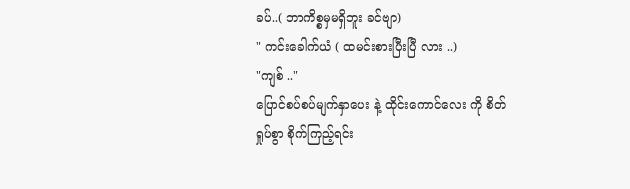ခပ်..( ဘာကိစ္စမှမရှိဘူး ခင်ဗျာ)
" ကင်းခေါက်ယံ ( ထမင်းစားပြီးပြီ လား ..)
"ကျစ် .."
ပြောင်စပ်စပ်မျက်နှာပေး နဲ့ ထိုင်းကောင်လေး ကို စိတ်ရှုပ်စွာ စိုက်ကြည့်ရင်း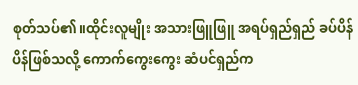စုတ်သပ်၏။ထိုင်းလူမျိုး အသားဖြူဖြူ အရပ်ရှည်ရှည် ခပ်ပိန်ပိန်ဖြစ်သလို့ ကောက်ကွေးကွေး ဆံပင်ရှည်က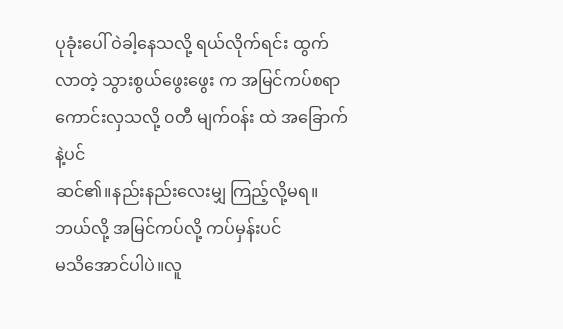ပုခုံးပေါ် ဝဲခါ့နေသလို့ ရယ်လိုက်ရင်း ထွက်လာတဲ့ သွားစွယ်ဖွေးဖွေး က အမြင်ကပ်စရာ ကောင်းလှသလို့ ၀တီ မျက်၀န်း ထဲ အခြောက်နဲ့ပင်
ဆင်၏။နည်းနည်းလေးမျှ ကြည့်လို့မရ။
ဘယ်လို့ အမြင်ကပ်လို့ ကပ်မှန်းပင်
မသိအောင်ပါပဲ။လူ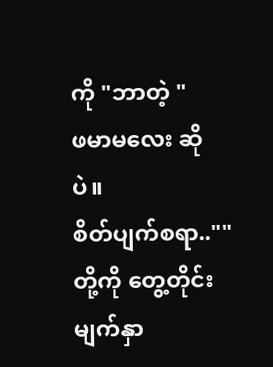ကို "ဘာတဲ့ "
ဖမာမလေး ဆိုပဲ။
စိတ်ပျက်စရာ..""တို့ကို တွေ့တိုင်း မျက်နှာ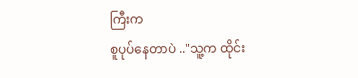ကြီးက
စူပုပ်နေတာပဲ .."သူ့က ထိုင်း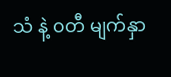သံ နဲ့ ၀တီ မျက်နှာ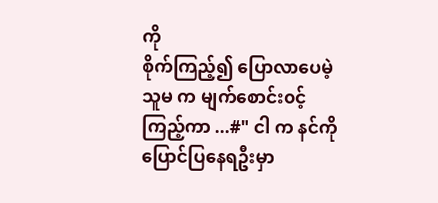ကို
စိုက်ကြည့်၍ ပြောလာပေမဲ့
သူမ က မျက်စောင်း၀င့်ကြည့်ကာ ...#" ငါ က နင်ကို ပြောင်ပြနေရဦးမှာ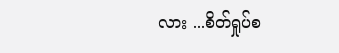လား ...စိတ်ရှုပ်စ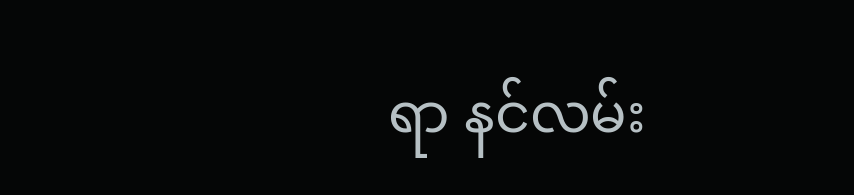ရာ နင်လမ်း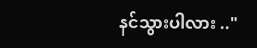နင်သွားပါလား .."